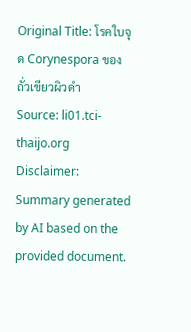Original Title: โรคใบจุด Corynespora ของถั่วเขียวผิวดำ
Source: li01.tci-thaijo.org
Disclaimer: Summary generated by AI based on the provided document.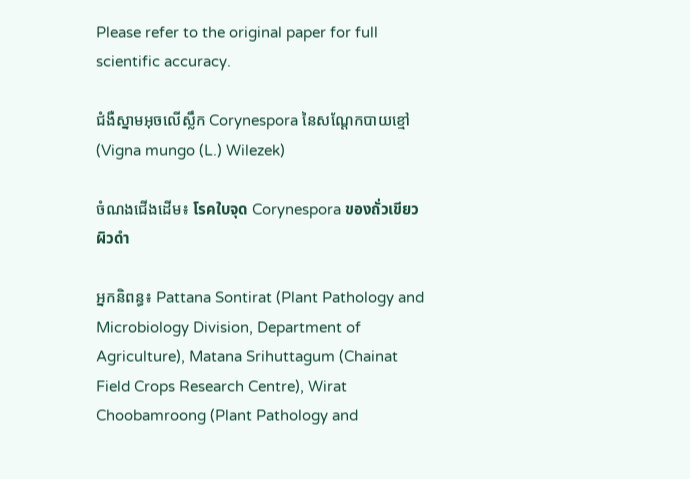Please refer to the original paper for full scientific accuracy.

ជំងឺស្នាមអុចលើស្លឹក Corynespora នៃសណ្តែកបាយខ្មៅ (Vigna mungo (L.) Wilezek)

ចំណងជើងដើម៖ โรคใบจุด Corynespora ของถั่วเขียวผิวดำ

អ្នកនិពន្ធ៖ Pattana Sontirat (Plant Pathology and Microbiology Division, Department of Agriculture), Matana Srihuttagum (Chainat Field Crops Research Centre), Wirat Choobamroong (Plant Pathology and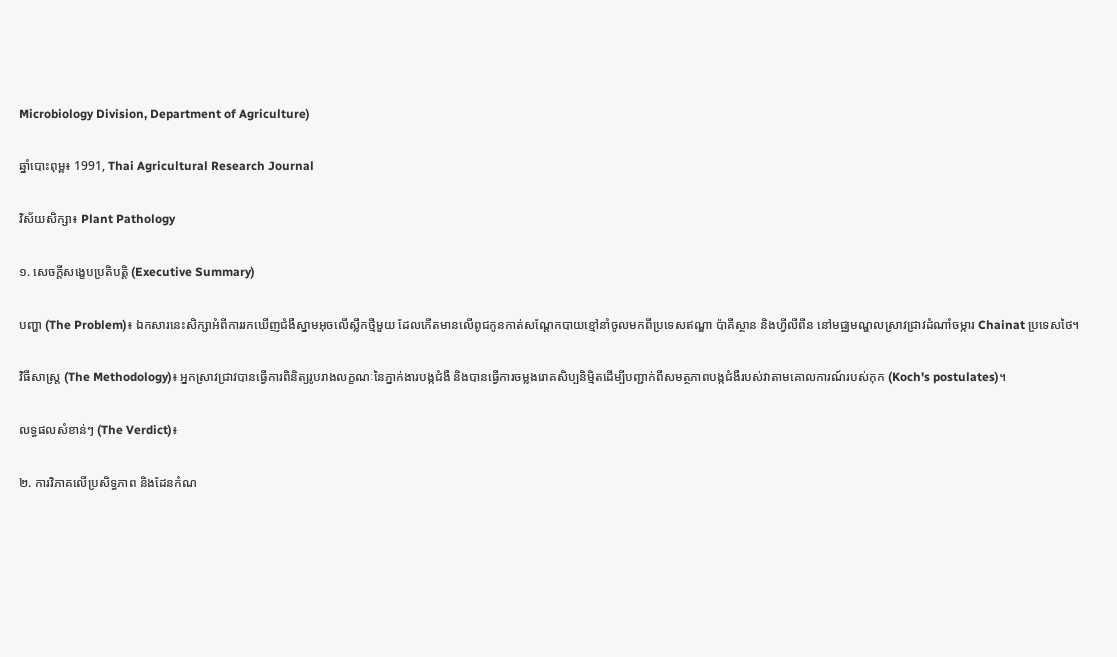Microbiology Division, Department of Agriculture)

ឆ្នាំបោះពុម្ព៖ 1991, Thai Agricultural Research Journal

វិស័យសិក្សា៖ Plant Pathology

១. សេចក្តីសង្ខេបប្រតិបត្តិ (Executive Summary)

បញ្ហា (The Problem)៖ ឯកសារនេះសិក្សាអំពីការរកឃើញជំងឺស្នាមអុចលើស្លឹកថ្មីមួយ ដែលកើតមានលើពូជកូនកាត់សណ្តែកបាយខ្មៅនាំចូលមកពីប្រទេសឥណ្ឌា ប៉ាគីស្ថាន និងហ្វីលីពីន នៅមជ្ឈមណ្ឌលស្រាវជ្រាវដំណាំចម្ការ Chainat ប្រទេសថៃ។

វិធីសាស្ត្រ (The Methodology)៖ អ្នកស្រាវជ្រាវបានធ្វើការពិនិត្យរូបរាងលក្ខណៈនៃភ្នាក់ងារបង្កជំងឺ និងបានធ្វើការចម្លងរោគសិប្បនិម្មិតដើម្បីបញ្ជាក់ពីសមត្ថភាពបង្កជំងឺរបស់វាតាមគោលការណ៍របស់កុក (Koch's postulates)។

លទ្ធផលសំខាន់ៗ (The Verdict)៖

២. ការវិភាគលើប្រសិទ្ធភាព និងដែនកំណ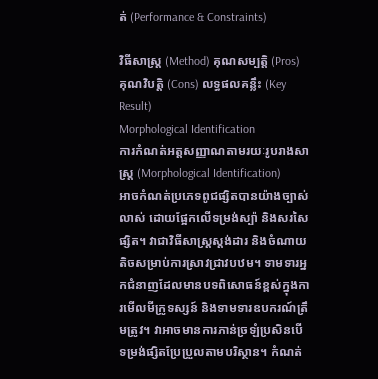ត់ (Performance & Constraints)

វិធីសាស្ត្រ (Method) គុណសម្បត្តិ (Pros) គុណវិបត្តិ (Cons) លទ្ធផលគន្លឹះ (Key Result)
Morphological Identification
ការកំណត់អត្តសញ្ញាណតាមរយៈរូបរាងសាស្ត្រ (Morphological Identification)
អាចកំណត់ប្រភេទពូជផ្សិតបានយ៉ាងច្បាស់លាស់ ដោយផ្អែកលើទម្រង់ស្ប៉ា និងសរសៃផ្សិត។ វាជាវិធីសាស្ត្រស្តង់ដារ និងចំណាយតិចសម្រាប់ការស្រាវជ្រាវបឋម។ ទាមទារអ្នកជំនាញដែលមានបទពិសោធន៍ខ្ពស់ក្នុងការមើលមីក្រូទស្សន៍ និងទាមទារឧបករណ៍ត្រឹមត្រូវ។ វាអាចមានការភាន់ច្រឡំប្រសិនបើទម្រង់ផ្សិតប្រែប្រួលតាមបរិស្ថាន។ កំណត់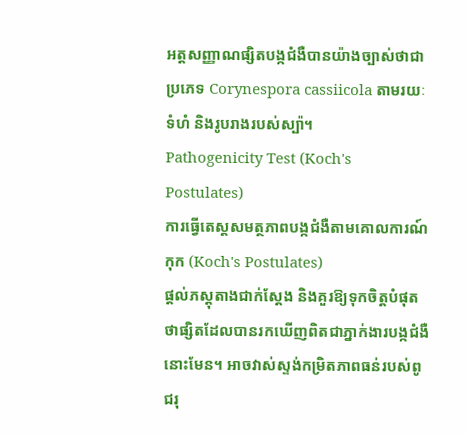អត្តសញ្ញាណផ្សិតបង្កជំងឺបានយ៉ាងច្បាស់ថាជាប្រភេទ Corynespora cassiicola តាមរយៈទំហំ និងរូបរាងរបស់ស្ប៉ា។
Pathogenicity Test (Koch's Postulates)
ការធ្វើតេស្តសមត្ថភាពបង្កជំងឺតាមគោលការណ៍កុក (Koch's Postulates)
ផ្តល់ភស្តុតាងជាក់ស្តែង និងគួរឱ្យទុកចិត្តបំផុតថាផ្សិតដែលបានរកឃើញពិតជាភ្នាក់ងារបង្កជំងឺនោះមែន។ អាចវាស់ស្ទង់កម្រិតភាពធន់របស់ពូជរុ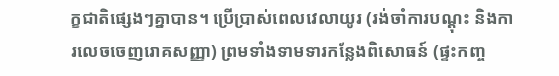ក្ខជាតិផ្សេងៗគ្នាបាន។ ប្រើប្រាស់ពេលវេលាយូរ (រង់ចាំការបណ្តុះ និងការលេចចេញរោគសញ្ញា) ព្រមទាំងទាមទារកន្លែងពិសោធន៍ (ផ្ទះកញ្ច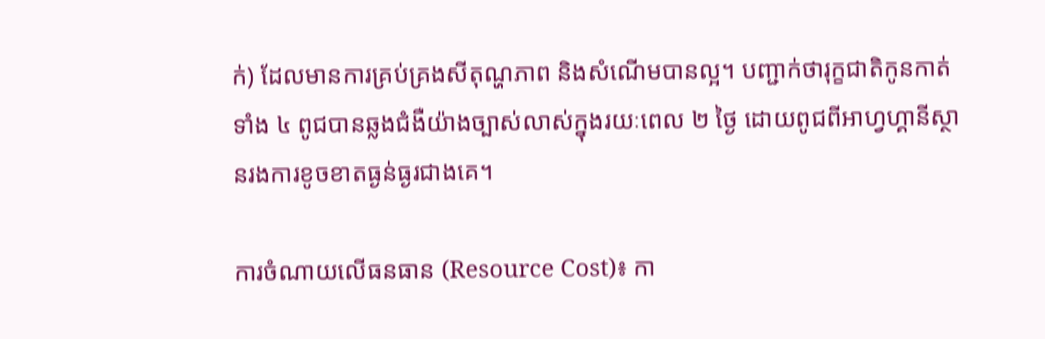ក់) ដែលមានការគ្រប់គ្រងសីតុណ្ហភាព និងសំណើមបានល្អ។ បញ្ជាក់ថារុក្ខជាតិកូនកាត់ទាំង ៤ ពូជបានឆ្លងជំងឺយ៉ាងច្បាស់លាស់ក្នុងរយៈពេល ២ ថ្ងៃ ដោយពូជពីអាហ្វហ្គានីស្ថានរងការខូចខាតធ្ងន់ធ្ងរជាងគេ។

ការចំណាយលើធនធាន (Resource Cost)៖ កា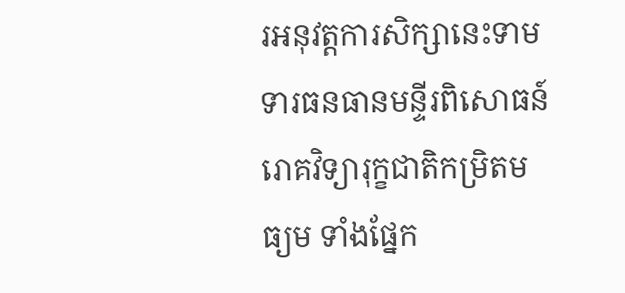រអនុវត្តការសិក្សានេះទាមទារធនធានមន្ទីរពិសោធន៍រោគវិទ្យារុក្ខជាតិកម្រិតមធ្យម ទាំងផ្នែក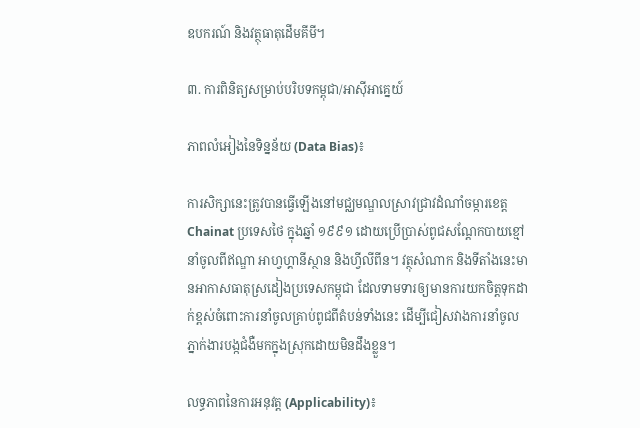ឧបករណ៍ និងវត្ថុធាតុដើមគីមី។

៣. ការពិនិត្យសម្រាប់បរិបទកម្ពុជា/អាស៊ីអាគ្នេយ៍

ភាពលំអៀងនៃទិន្នន័យ (Data Bias)៖

ការសិក្សានេះត្រូវបានធ្វើឡើងនៅមជ្ឈមណ្ឌលស្រាវជ្រាវដំណាំចម្ការខេត្ត Chainat ប្រទេសថៃ ក្នុងឆ្នាំ ១៩៩១ ដោយប្រើប្រាស់ពូជសណ្តែកបាយខ្មៅនាំចូលពីឥណ្ឌា អាហ្វហ្គានីស្ថាន និងហ្វីលីពីន។ វត្ថុសំណាក និងទីតាំងនេះមានអាកាសធាតុស្រដៀងប្រទេសកម្ពុជា ដែលទាមទារឲ្យមានការយកចិត្តទុកដាក់ខ្ពស់ចំពោះការនាំចូលគ្រាប់ពូជពីតំបន់ទាំងនេះ ដើម្បីជៀសវាងការនាំចូលភ្នាក់ងារបង្កជំងឺមកក្នុងស្រុកដោយមិនដឹងខ្លួន។

លទ្ធភាពនៃការអនុវត្ត (Applicability)៖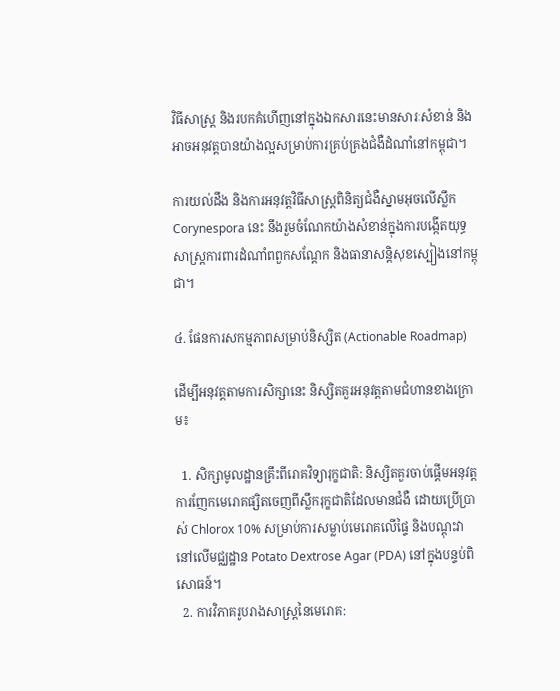វិធីសាស្ត្រ និងរបកគំហើញនៅក្នុងឯកសារនេះមានសារៈសំខាន់ និងអាចអនុវត្តបានយ៉ាងល្អសម្រាប់ការគ្រប់គ្រងជំងឺដំណាំនៅកម្ពុជា។

ការយល់ដឹង និងការអនុវត្តវិធីសាស្ត្រពិនិត្យជំងឺស្នាមអុចលើស្លឹក Corynespora នេះ នឹងរួមចំណែកយ៉ាងសំខាន់ក្នុងការបង្កើតយុទ្ធសាស្ត្រការពារដំណាំពពួកសណ្តែក និងធានាសន្តិសុខស្បៀងនៅកម្ពុជា។

៤. ផែនការសកម្មភាពសម្រាប់និស្សិត (Actionable Roadmap)

ដើម្បីអនុវត្តតាមការសិក្សានេះ និស្សិតគួរអនុវត្តតាមជំហានខាងក្រោម៖

  1. សិក្សាមូលដ្ឋានគ្រឹះពីរោគវិទ្យារុក្ខជាតិ: និស្សិតគួរចាប់ផ្តើមអនុវត្តការញែកមេរោគផ្សិតចេញពីស្លឹករុក្ខជាតិដែលមានជំងឺ ដោយប្រើប្រាស់ Chlorox 10% សម្រាប់ការសម្លាប់មេរោគលើផ្ទៃ និងបណ្តុះវានៅលើមជ្ឈដ្ឋាន Potato Dextrose Agar (PDA) នៅក្នុងបន្ទប់ពិសោធន៍។
  2. ការវិភាគរូបរាងសាស្ត្រនៃមេរោគ: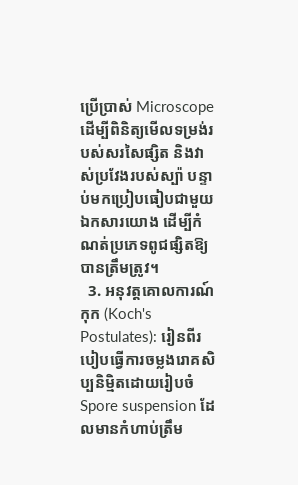ប្រើប្រាស់ Microscope ដើម្បីពិនិត្យមើលទម្រង់របស់សរសៃផ្សិត និងវាស់ប្រវែងរបស់ស្ប៉ា បន្ទាប់មកប្រៀបធៀបជាមួយឯកសារយោង ដើម្បីកំណត់ប្រភេទពូជផ្សិតឱ្យបានត្រឹមត្រូវ។
  3. អនុវត្តគោលការណ៍កុក (Koch's Postulates): រៀនពីរបៀបធ្វើការចម្លងរោគសិប្បនិម្មិតដោយរៀបចំ Spore suspension ដែលមានកំហាប់ត្រឹម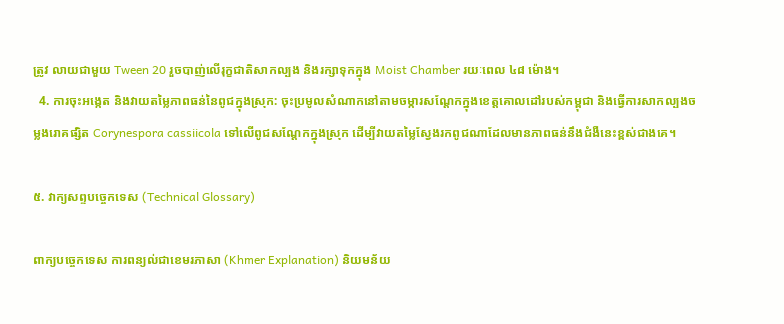ត្រូវ លាយជាមួយ Tween 20 រួចបាញ់លើរុក្ខជាតិសាកល្បង និងរក្សាទុកក្នុង Moist Chamber រយៈពេល ៤៨ ម៉ោង។
  4. ការចុះអង្កេត និងវាយតម្លៃភាពធន់នៃពូជក្នុងស្រុក: ចុះប្រមូលសំណាកនៅតាមចម្ការសណ្តែកក្នុងខេត្តគោលដៅរបស់កម្ពុជា និងធ្វើការសាកល្បងចម្លងរោគផ្សិត Corynespora cassiicola ទៅលើពូជសណ្តែកក្នុងស្រុក ដើម្បីវាយតម្លៃស្វែងរកពូជណាដែលមានភាពធន់នឹងជំងឺនេះខ្ពស់ជាងគេ។

៥. វាក្យសព្ទបច្ចេកទេស (Technical Glossary)

ពាក្យបច្ចេកទេស ការពន្យល់ជាខេមរភាសា (Khmer Explanation) និយមន័យ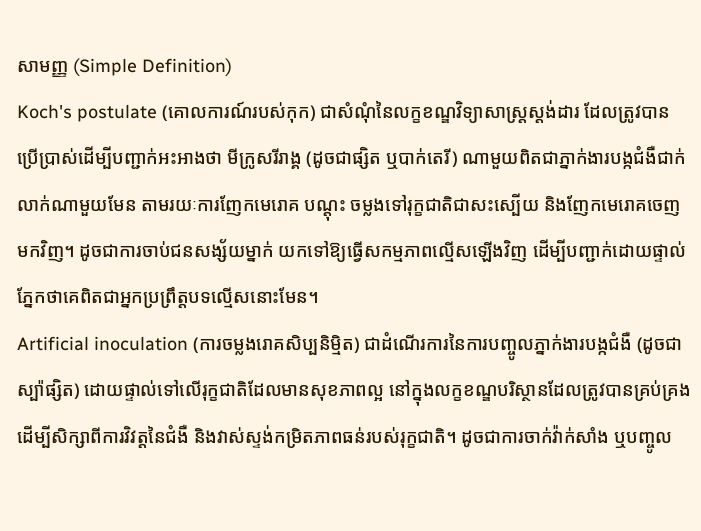សាមញ្ញ (Simple Definition)
Koch's postulate (គោលការណ៍របស់កុក) ជាសំណុំនៃលក្ខខណ្ឌវិទ្យាសាស្ត្រស្តង់ដារ ដែលត្រូវបានប្រើប្រាស់ដើម្បីបញ្ជាក់អះអាងថា មីក្រូសរីរាង្គ (ដូចជាផ្សិត ឬបាក់តេរី) ណាមួយពិតជាភ្នាក់ងារបង្កជំងឺជាក់លាក់ណាមួយមែន តាមរយៈការញែកមេរោគ បណ្តុះ ចម្លងទៅរុក្ខជាតិជាសះស្បើយ និងញែកមេរោគចេញមកវិញ។ ដូចជាការចាប់ជនសង្ស័យម្នាក់ យកទៅឱ្យធ្វើសកម្មភាពល្មើសឡើងវិញ ដើម្បីបញ្ជាក់ដោយផ្ទាល់ភ្នែកថាគេពិតជាអ្នកប្រព្រឹត្តបទល្មើសនោះមែន។
Artificial inoculation (ការចម្លងរោគសិប្បនិម្មិត) ជាដំណើរការនៃការបញ្ចូលភ្នាក់ងារបង្កជំងឺ (ដូចជាស្ប៉ាផ្សិត) ដោយផ្ទាល់ទៅលើរុក្ខជាតិដែលមានសុខភាពល្អ នៅក្នុងលក្ខខណ្ឌបរិស្ថានដែលត្រូវបានគ្រប់គ្រង ដើម្បីសិក្សាពីការវិវត្តនៃជំងឺ និងវាស់ស្ទង់កម្រិតភាពធន់របស់រុក្ខជាតិ។ ដូចជាការចាក់វ៉ាក់សាំង ឬបញ្ចូល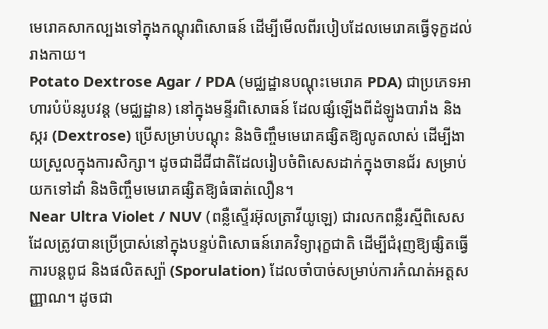មេរោគសាកល្បងទៅក្នុងកណ្តុរពិសោធន៍ ដើម្បីមើលពីរបៀបដែលមេរោគធ្វើទុក្ខដល់រាងកាយ។
Potato Dextrose Agar / PDA (មជ្ឈដ្ឋានបណ្តុះមេរោគ PDA) ជាប្រភេទអាហារបំប៉នរូបវន្ត (មជ្ឈដ្ឋាន) នៅក្នុងមន្ទីរពិសោធន៍ ដែលផ្សំឡើងពីដំឡូងបារាំង និងស្ករ (Dextrose) ប្រើសម្រាប់បណ្តុះ និងចិញ្ចឹមមេរោគផ្សិតឱ្យលូតលាស់ ដើម្បីងាយស្រួលក្នុងការសិក្សា។ ដូចជាដីជីជាតិដែលរៀបចំពិសេសដាក់ក្នុងចានជ័រ សម្រាប់យកទៅដាំ និងចិញ្ចឹមមេរោគផ្សិតឱ្យធំធាត់លឿន។
Near Ultra Violet / NUV (ពន្លឺស្ទើរអ៊ុលត្រាវីយូឡេ) ជារលកពន្លឺរស្មីពិសេសដែលត្រូវបានប្រើប្រាស់នៅក្នុងបន្ទប់ពិសោធន៍រោគវិទ្យារុក្ខជាតិ ដើម្បីជំរុញឱ្យផ្សិតធ្វើការបន្តពូជ និងផលិតស្ប៉ា (Sporulation) ដែលចាំបាច់សម្រាប់ការកំណត់អត្តសញ្ញាណ។ ដូចជា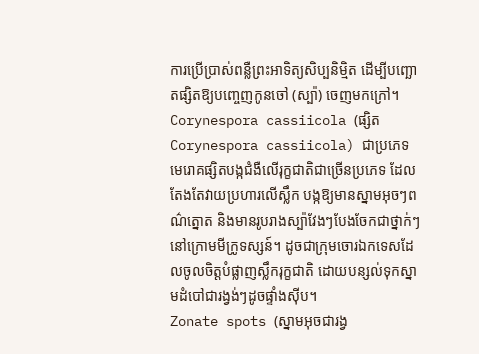ការប្រើប្រាស់ពន្លឺព្រះអាទិត្យសិប្បនិម្មិត ដើម្បីបញ្ឆោតផ្សិតឱ្យបញ្ចេញកូនចៅ (ស្ប៉ា) ចេញមកក្រៅ។
Corynespora cassiicola (ផ្សិត Corynespora cassiicola) ជាប្រភេទមេរោគផ្សិតបង្កជំងឺលើរុក្ខជាតិជាច្រើនប្រភេទ ដែលតែងតែវាយប្រហារលើស្លឹក បង្កឱ្យមានស្នាមអុចៗពណ៌ត្នោត និងមានរូបរាងស្ប៉ាវែងៗបែងចែកជាថ្នាក់ៗនៅក្រោមមីក្រូទស្សន៍។ ដូចជាក្រុមចោរឯកទេសដែលចូលចិត្តបំផ្លាញស្លឹករុក្ខជាតិ ដោយបន្សល់ទុកស្នាមដំបៅជារង្វង់ៗដូចផ្ទាំងស៊ីប។
Zonate spots (ស្នាមអុចជារង្វ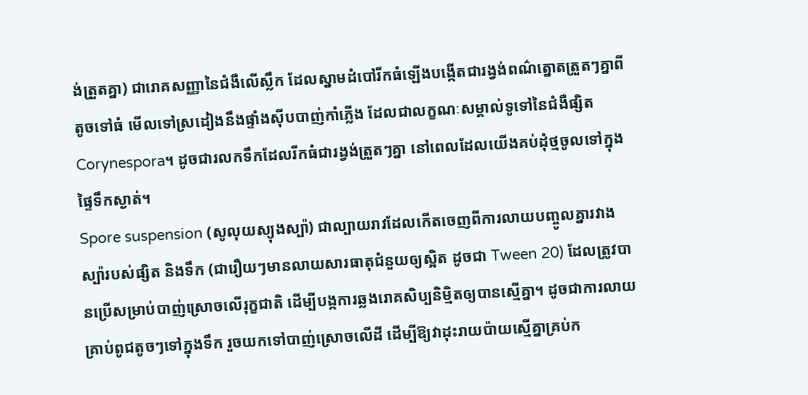ង់ត្រួតគ្នា) ជារោគសញ្ញានៃជំងឺលើស្លឹក ដែលស្នាមដំបៅរីកធំឡើងបង្កើតជារង្វង់ពណ៌ត្នោតត្រួតៗគ្នាពីតូចទៅធំ មើលទៅស្រដៀងនឹងផ្ទាំងស៊ីបបាញ់កាំភ្លើង ដែលជាលក្ខណៈសម្គាល់ទូទៅនៃជំងឺផ្សិត Corynespora។ ដូចជារលកទឹកដែលរីកធំជារង្វង់ត្រួតៗគ្នា នៅពេលដែលយើងគប់ដុំថ្មចូលទៅក្នុងផ្ទៃទឹកស្ងាត់។
Spore suspension (សូលុយស្យុងស្ប៉ា) ជាល្បាយរាវដែលកើតចេញពីការលាយបញ្ចូលគ្នារវាងស្ប៉ារបស់ផ្សិត និងទឹក (ជារឿយៗមានលាយសារធាតុជំនួយឲ្យស្អិត ដូចជា Tween 20) ដែលត្រូវបានប្រើសម្រាប់បាញ់ស្រោចលើរុក្ខជាតិ ដើម្បីបង្កការឆ្លងរោគសិប្បនិម្មិតឲ្យបានស្មើគ្នា។ ដូចជាការលាយគ្រាប់ពូជតូចៗទៅក្នុងទឹក រួចយកទៅបាញ់ស្រោចលើដី ដើម្បីឱ្យវាដុះរាយប៉ាយស្មើគ្នាគ្រប់ក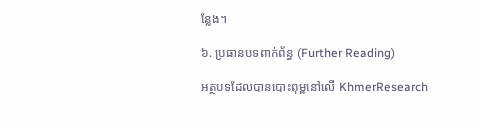ន្លែង។

៦. ប្រធានបទពាក់ព័ន្ធ (Further Reading)

អត្ថបទដែលបានបោះពុម្ពនៅលើ KhmerResearch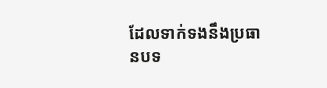ដែលទាក់ទងនឹងប្រធានបទ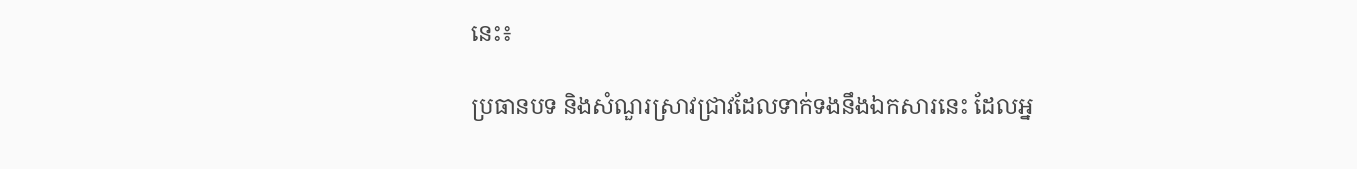នេះ៖

ប្រធានបទ និងសំណួរស្រាវជ្រាវដែលទាក់ទងនឹងឯកសារនេះ ដែលអ្ន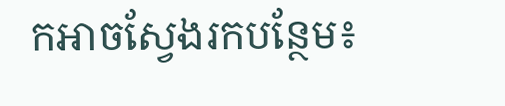កអាចស្វែងរកបន្ថែម៖